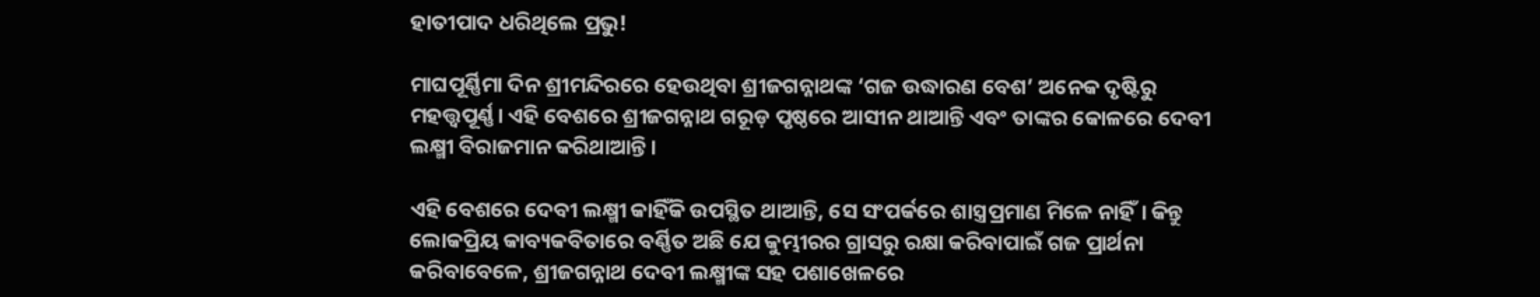ହାତୀପାଦ ଧରିଥିଲେ ପ୍ରଭୁ!

ମାଘପୂର୍ଣ୍ଣିମା ଦିନ ଶ୍ରୀମନ୍ଦିରରେ ହେଉଥିବା ଶ୍ରୀଜଗନ୍ନାଥଙ୍କ ‘ଗଜ ଉଦ୍ଧାରଣ ବେଶ’ ଅନେକ ଦୃଷ୍ଟିରୁ ମହତ୍ତ୍ୱପୂର୍ଣ୍ଣ। ଏହି ବେଶରେ ଶ୍ରୀଜଗନ୍ନାଥ ଗରୂଡ଼ ପୃଷ୍ଠରେ ଆସୀନ ଥାଆନ୍ତି ଏବଂ ତାଙ୍କର କୋଳରେ ଦେବୀ ଲକ୍ଷ୍ମୀ ବିରାଜମାନ କରିଥାଆନ୍ତି।

ଏହି ବେଶରେ ଦେବୀ ଲକ୍ଷ୍ମୀ କାହିଁକି ଉପସ୍ଥିତ ଥାଆନ୍ତି, ସେ ସଂପର୍କରେ ଶାସ୍ତ୍ରପ୍ରମାଣ ମିଳେ ନାହିଁ। କିନ୍ତୁ ଲୋକପ୍ରିୟ କାବ୍ୟକବିତାରେ ବର୍ଣ୍ଣିତ ଅଛି ଯେ କୁମ୍ଭୀରର ଗ୍ରାସରୁ ରକ୍ଷା କରିବାପାଇଁ ଗଜ ପ୍ରାର୍ଥନା କରିବାବେଳେ, ଶ୍ରୀଜଗନ୍ନାଥ ଦେବୀ ଲକ୍ଷ୍ମୀଙ୍କ ସହ ପଶାଖେଳରେ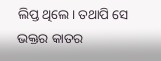ଲିପ୍ତ ଥିଲେ। ତଥାପି ସେ ଭକ୍ତର କାତର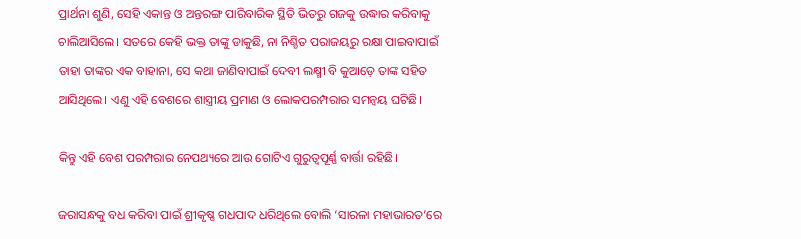ପ୍ରାର୍ଥନା ଶୁଣି, ସେହି ଏକାନ୍ତ ଓ ଅନ୍ତରଙ୍ଗ ପାରିବାରିକ ସ୍ଥିତି ଭିତରୁ ଗଜକୁ ଉଦ୍ଧାର କରିବାକୁ ଚାଲିଆସିଲେ। ସତରେ କେହି ଭକ୍ତ ତାଙ୍କୁ ଡାକୁଛି, ନା ନିଶ୍ଚିତ ପରାଜୟରୁ ରକ୍ଷା ପାଇବାପାଇଁ ତାହା ତାଙ୍କର ଏକ ବାହାନା, ସେ କଥା ଜାଣିବାପାଇଁ ଦେବୀ ଲକ୍ଷ୍ମୀ ବି କୁଆଡ଼େ ତାଙ୍କ ସହିତ ଆସିଥିଲେ। ଏଣୁ ଏହି ବେଶରେ ଶାସ୍ତ୍ରୀୟ ପ୍ରମାଣ ଓ ଲୋକପରମ୍ପରାର ସମନ୍ୱୟ ଘଟିଛି।

କିନ୍ତୁ ଏହି ବେଶ ପରମ୍ପରାର ନେପଥ୍ୟରେ ଆଉ ଗୋଟିଏ ଗୁରୁତ୍ୱପୂର୍ଣ୍ଣ ବାର୍ତ୍ତା ରହିଛି।

ଜରାସନ୍ଧକୁ ବଧ କରିବା ପାଇଁ ଶ୍ରୀକୃଷ୍ଣ ଗଧପାଦ ଧରିଥିଲେ ବୋଲି ‘ସାରଳା ମହାଭାରତ’ରେ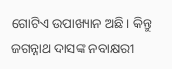ଗୋଟିଏ ଉପାଖ୍ୟାନ ଅଛି। କିନ୍ତୁ ଜଗନ୍ନାଥ ଦାସଙ୍କ ନବାକ୍ଷରୀ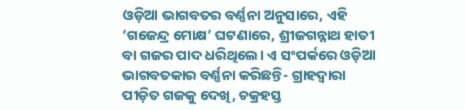ଓଡ଼ିଆ ଭାଗବତର ବର୍ଣ୍ଣନା ଅନୁସାରେ, ଏହି ‘ଗଜେନ୍ଦ୍ର ମୋକ୍ଷ’ ଘଟଣାରେ, ଶ୍ରୀଜଗନ୍ନାଥ ହାତୀ ବା ଗଜର ପାଦ ଧରିଥିଲେ। ଏ ସଂପର୍କରେ ଓଡ଼ିଆ ଭାଗବତକାର ବର୍ଣ୍ଣନା କରିଛନ୍ତି- ଗ୍ରାହଦ୍ୱାରା ପୀଡ଼ିତ ଗଜକୁ ଦେଖି, ଚକ୍ରହସ୍ତ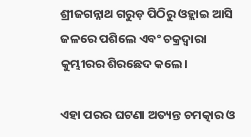ଶ୍ରୀଜଗନ୍ନାଥ ଗରୁଡ଼ ପିଠିରୁ ଓହ୍ଲାଇ ଆସି ଜଳରେ ପଶିଲେ ଏବଂ ଚକ୍ରଦ୍ୱାରା କୁମ୍ଭୀରର ଶିରଛେଦ କଲେ।

ଏହା ପରର ଘଟଣା ଅତ୍ୟନ୍ତ ଚମତ୍କାର ଓ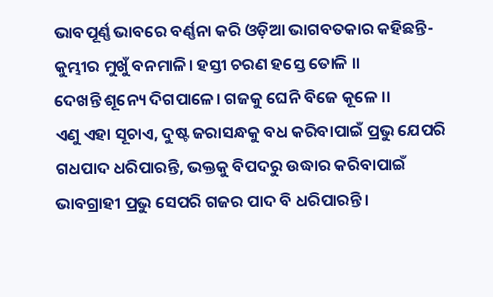ଭାବପୂର୍ଣ୍ଣ ଭାବରେ ବର୍ଣ୍ଣନା କରି ଓଡ଼ିଆ ଭାଗବତକାର କହିଛନ୍ତି-
କୁମ୍ଭୀର ମୁଖୁଁ ବନମାଳି। ହସ୍ତୀ ଚରଣ ହସ୍ତେ ତୋଳି ।।
ଦେଖନ୍ତି ଶୂନ୍ୟେ ଦିଗପାଳେ। ଗଜକୁ ଘେନି ବିଜେ କୂଳେ ।।
ଏଣୁ ଏହା ସୂଚାଏ, ଦୁଷ୍ଟ ଜରାସନ୍ଧକୁ ବଧ କରିବାପାଇଁ ପ୍ରଭୁ ଯେପରି ଗଧପାଦ ଧରିପାରନ୍ତି, ଭକ୍ତକୁ ବିପଦରୁ ଉଦ୍ଧାର କରିବାପାଇଁ ଭାବଗ୍ରାହୀ ପ୍ରଭୁ ସେପରି ଗଜର ପାଦ ବି ଧରିପାରନ୍ତି।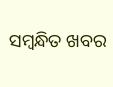ସମ୍ବନ୍ଧିତ ଖବର